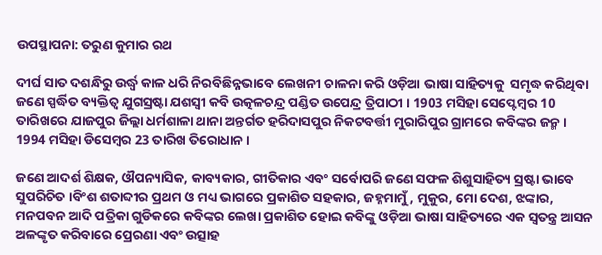ଉପସ୍ଥାପନା: ତରୁଣ କୁମାର ରଥ

ଦୀର୍ଘ ସାତ ଦଶନ୍ଧିରୁ ଉର୍ଦ୍ଧ୍ବ କାଳ ଧରି ନିରବିଛିନ୍ନଭାବେ ଲେଖନୀ ଚାଳନା କରି ଓଡ଼ିଆ ଭାଷା ସାହିତ୍ୟକୁ  ସମୃଦ୍ଧ କରିଥିବା ଜଣେ ସ୍ପର୍ଦ୍ଧିତ ବ୍ୟକ୍ତିତ୍ବ ଯୁଗସ୍ରଷ୍ଟା ଯଶସ୍ୱୀ କବି ଉତ୍କଳଚନ୍ଦ୍ର ପଣ୍ଡିତ ଉପେନ୍ଦ୍ର ତ୍ରିପାଠୀ । 1903 ମସିହା ସେପ୍ଟେମ୍ବର 10 ତାରିଖରେ ଯାଜପୁର ଜିଲ୍ଲା ଧର୍ମଶାଳା ଥାନା ଅନ୍ତର୍ଗତ ହରିଦାସପୁର ନିକଟବର୍ତ୍ତୀ ମୁରାରିପୁର ଗ୍ରାମରେ କବିଙ୍କର ଜନ୍ମ । 1994 ମସିହା ଡିସେମ୍ବର 23 ତାରିଖ ତିରୋଧାନ ।

ଜଣେ ଆଦର୍ଶ ଶିକ୍ଷକ, ଔପନ୍ୟାସିକ, କାବ୍ୟକାର, ଗୀତିକାର ଏବଂ ସର୍ବୋପରି ଜଣେ ସଫଳ ଶିଶୁସାହିତ୍ୟ ସ୍ରଷ୍ଟା ଭାବେ ସୁପରିଚିତ ।ବିଂଶ ଶତାବ୍ଦୀର ପ୍ରଥମ ଓ ମଧ୍ୟ ଭାଗରେ ପ୍ରକାଶିତ ସହକାର, ଜହ୍ନମାମୁଁ, ମୁକୁର, ମୋ ଦେଶ, ଝଙ୍କାର, ମନପବନ ଆଦି ପତ୍ରିକା ଗୁଡିକରେ କବିଙ୍କର ଲେଖା ପ୍ରକାଶିତ ହୋଇ କବିଙ୍କୁ ଓଡ଼ିଆ ଭାଷା ସାହିତ୍ୟରେ ଏକ ସ୍ୱତନ୍ତ୍ର ଆସନ ଅଳଙ୍କୃତ କରିବାରେ ପ୍ରେରଣା ଏବଂ ଉତ୍ସାହ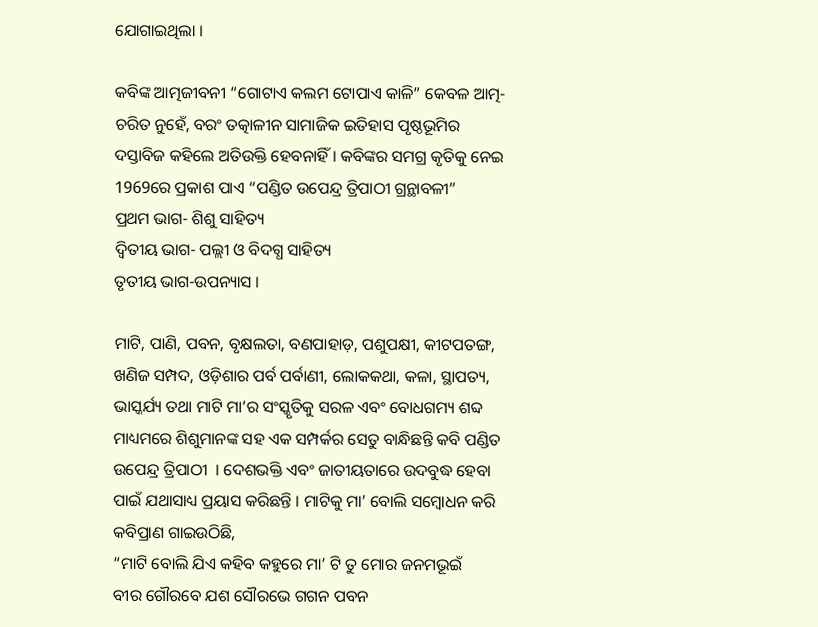ଯୋଗାଇଥିଲା ।

କବିଙ୍କ ଆତ୍ମଜୀବନୀ “ଗୋଟାଏ କଲମ ଟୋପାଏ କାଳି” କେବଳ ଆତ୍ମ- ଚରିତ ନୁହେଁ, ବରଂ ତତ୍କାଳୀନ ସାମାଜିକ ଇତିହାସ ପୃଷ୍ଠଭୂମିର ଦସ୍ତାବିଜ କହିଲେ ଅତିଉକ୍ତି ହେବନାହିଁ । କବିଙ୍କର ସମଗ୍ର କୃତିକୁ ନେଇ 1969ରେ ପ୍ରକାଶ ପାଏ “ପଣ୍ଡିତ ଉପେନ୍ଦ୍ର ତ୍ରିପାଠୀ ଗ୍ରନ୍ଥାବଳୀ”
ପ୍ରଥମ ଭାଗ- ଶିଶୁ ସାହିତ୍ୟ
ଦ୍ଵିତୀୟ ଭାଗ- ପଲ୍ଲୀ ଓ ବିଦଗ୍ଧ ସାହିତ୍ୟ
ତୃତୀୟ ଭାଗ-ଉପନ୍ୟାସ ।

ମାଟି, ପାଣି, ପବନ, ବୃକ୍ଷଲତା, ବଣପାହାଡ଼, ପଶୁପକ୍ଷୀ, କୀଟପତଙ୍ଗ, ଖଣିଜ ସମ୍ପଦ, ଓଡ଼ିଶାର ପର୍ବ ପର୍ବାଣୀ, ଲୋକକଥା, କଳା, ସ୍ଥାପତ୍ୟ, ଭାସ୍କର୍ଯ୍ୟ ତଥା ମାଟି ମା’ର ସଂସ୍କୃତିକୁ ସରଳ ଏବଂ ବୋଧଗମ୍ୟ ଶବ୍ଦ ମାଧ୍ୟମରେ ଶିଶୁମାନଙ୍କ ସହ ଏକ ସମ୍ପର୍କର ସେତୁ ବାନ୍ଧିଛନ୍ତି କବି ପଣ୍ଡିତ ଉପେନ୍ଦ୍ର ତ୍ରିପାଠୀ  । ଦେଶଭକ୍ତି ଏବଂ ଜାତୀୟତାରେ ଉଦବୁଦ୍ଧ ହେବା ପାଇଁ ଯଥାସାଧ୍ୟ ପ୍ରୟାସ କରିଛନ୍ତି । ମାଟିକୁ ମା’ ବୋଲି ସମ୍ବୋଧନ କରି କବିପ୍ରାଣ ଗାଇଉଠିଛି,
“ମାଟି ବୋଲି ଯିଏ କହିବ କହୁରେ ମା’ ଟି ତୁ ମୋର ଜନମଭୂଇଁ
ବୀର ଗୌରବେ ଯଶ ସୌରଭେ ଗଗନ ପବନ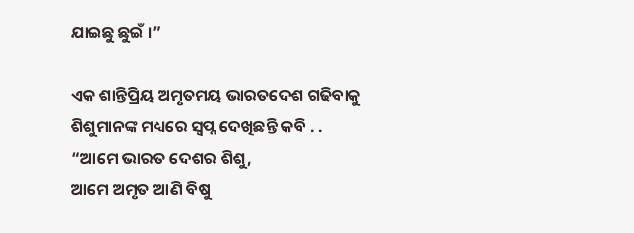ଯାଇଛୁ ଛୁଇଁ ।”

ଏକ ଶାନ୍ତିପ୍ରିୟ ଅମୃତମୟ ଭାରତଦେଶ ଗଢିବାକୁ ଶିଶୁମାନଙ୍କ ମଧ୍ୟରେ ସ୍ବପ୍ନ ଦେଖିଛନ୍ତି କବି . .
“ଆମେ ଭାରତ ଦେଶର ଶିଶୁ,
ଆମେ ଅମୃତ ଆଣି ବିଷୁ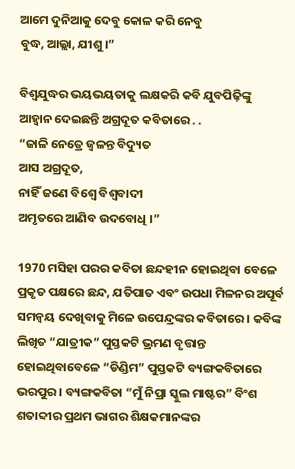ଆମେ ଦୁନିଆକୁ ଦେବୁ କୋଳ କରି ନେବୁ
ବୁଦ୍ଧ, ଆଲ୍ଲା, ଯୀଶୁ ।”

ବିଶ୍ବଯୁଦ୍ଧର ଭୟଭୟତାକୁ ଲକ୍ଷକରି କବି ଯୁବପିଢ଼ିଙ୍କୁ ଆହ୍ୱାନ ଦେଇଛନ୍ତି ଅଗ୍ରଦୂତ କବିତାରେ . .
“ଜାଳି ନେତ୍ରେ ଜ୍ବଳନ୍ତ ବିଦ୍ୟୁତ
ଆସ ଅଗ୍ରଦୂତ,
ନାହିଁ ଜଣେ ବିଶ୍ୱେ ବିଶ୍ୱବାଦୀ
ଅମୃତରେ ଆଣିବ ଉଦବୋଧି ।”

1970 ମସିହା ପରର କବିତା ଛନ୍ଦହୀନ ହୋଇଥିବା ବେଳେ ପ୍ରକୃତ ପକ୍ଷରେ ଛନ୍ଦ, ଯତିପାତ ଏବଂ ଉପଧା ମିଳନର ଅପୂର୍ବ ସମନ୍ୱୟ ଦେଖିବାକୁ ମିଳେ ଉପେନ୍ଦ୍ରଙ୍କର କବିତାରେ । କବିଙ୍କ ଲିଖିତ “ଯାତ୍ରୀକ” ପୁସ୍ତକଟି ଭ୍ରମଣ ବୃତ୍ତାନ୍ତ ହୋଇଥିବାବେଳେ “ଡିଣ୍ଡିମ” ପୁସ୍ତକଟି ବ୍ୟଙ୍ଗକବିତାରେ ଭରପୁର । ବ୍ୟଙ୍ଗକବିତା “ମୁଁ ନିପ୍ରା ସ୍କୁଲ ମାଷ୍ଟର” ବିଂଶ ଶତାବ୍ଦୀର ପ୍ରଥମ ଭାଗର ଶିକ୍ଷକମାନଙ୍କର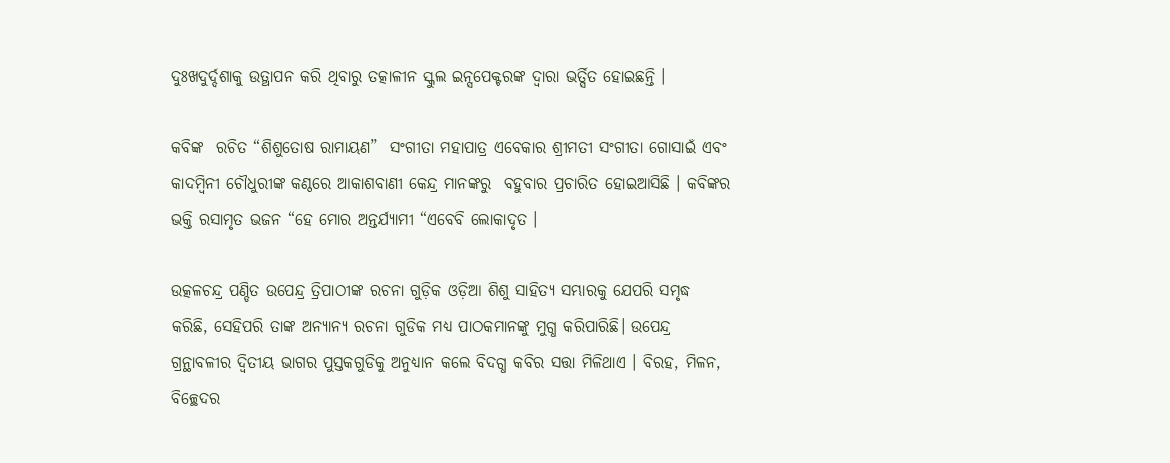ଦୁଃଖଦୁର୍ଦ୍ଦଶାକୁ ଉତ୍ଥାପନ କରି ଥିବାରୁ ତତ୍କାଳୀନ ସ୍କୁଲ ଇନ୍ସପେକ୍ଟରଙ୍କ ଦ୍ୱାରା ଭର୍ତ୍ସିତ ହୋଇଛନ୍ତି ।

କବିଙ୍କ  ରଚିତ “ଶିଶୁତୋଷ ରାମାୟଣ”  ସଂଗୀତା ମହାପାତ୍ର ଏବେକାର ଶ୍ରୀମତୀ ସଂଗୀତା ଗୋସାଇଁ ଏବଂ କାଦମ୍ବିନୀ ଚୌଧୁରୀଙ୍କ କଣ୍ଠରେ ଆକାଶବାଣୀ କେନ୍ଦ୍ର ମାନଙ୍କରୁ  ବହୁବାର ପ୍ରଚାରିତ ହୋଇଆସିଛି । କବିଙ୍କର ଭକ୍ତି ରସାମୃତ ଭଜନ “ହେ ମୋର ଅନ୍ତର୍ଯ୍ୟାମୀ “ଏବେବି ଲୋକାଦୃତ ।

ଉତ୍କଳଚନ୍ଦ୍ର ପଣ୍ଡିତ ଉପେନ୍ଦ୍ର ତ୍ରିପାଠୀଙ୍କ ରଚନା ଗୁଡ଼ିକ ଓଡ଼ିଆ ଶିଶୁ ସାହିତ୍ୟ ସମ୍ଭାରକୁ ଯେପରି ସମୃଦ୍ଧ କରିଛି, ସେହିପରି ତାଙ୍କ ଅନ୍ୟାନ୍ୟ ରଚନା ଗୁଡିକ ମଧ୍ୟ ପାଠକମାନଙ୍କୁ ମୁଗ୍ଧ କରିପାରିଛି। ଉପେନ୍ଦ୍ର ଗ୍ରନ୍ଥାବଳୀର ଦ୍ଵିତୀୟ ଭାଗର ପୁସ୍ତକଗୁଡିକୁ ଅନୁଧ୍ୟାନ କଲେ ବିଦଗ୍ଧ କବିର ସତ୍ତା ମିଳିଥାଏ । ବିରହ, ମିଳନ, ବିଚ୍ଛେଦର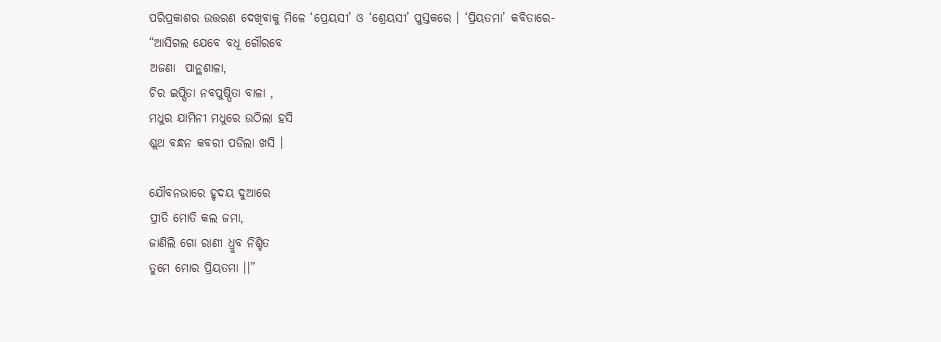ପରିପ୍ରକାଶର ଉତ୍ତରଣ ଦେଖିବାକୁ ମିଳେ ‘ପ୍ରେୟସୀ’ ଓ ‘ଶ୍ରେୟସୀ’ ପୁସ୍ତକରେ । ‘ପ୍ରିୟତମା’ କବିତାରେ-
“ଆସିଗଲ ଯେବେ ବଧୂ ଗୌରବେ
ଅଜଣା  ପାନ୍ଥଶାଳା,
ଚିର ଇପ୍ସିତା ନବପୁଷ୍ପିତା ବାଳା ,
ମଧୁର ଯାମିନୀ ମଧୁରେ ଉଠିଲା ହସି
ଶ୍ଲଥ ବନ୍ଧନ କବରୀ ପଡିଲା ଖସି ।

ଯୌବନଭାରେ ହୃଦୟ ଦୁଆରେ
ପ୍ରୀତି ମୋତି କଲ ଜମା,
ଜାଣିଲି ଗୋ ରାଣୀ ଧ୍ରୁବ ନିଶ୍ଚିତ
ତୁମେ ମୋର ପ୍ରିୟତମା ।।”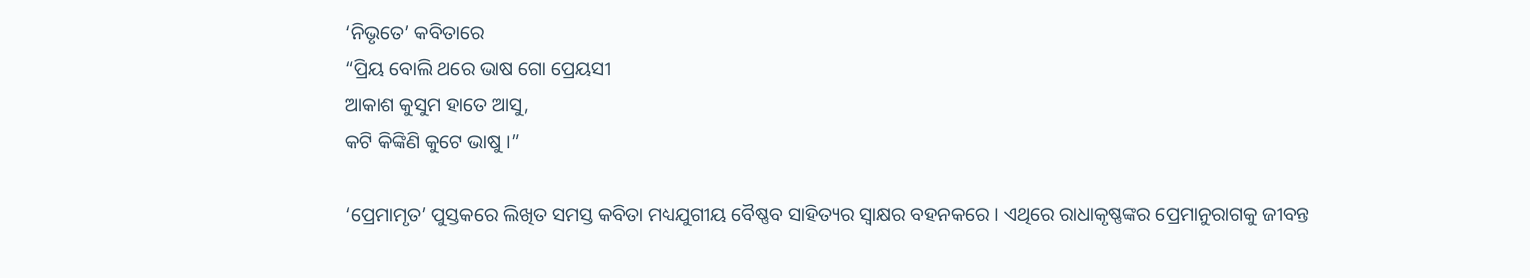‘ନିଭୃତେ’ କବିତାରେ
“ପ୍ରିୟ ବୋଲି ଥରେ ଭାଷ ଗୋ ପ୍ରେୟସୀ
ଆକାଶ କୁସୁମ ହାତେ ଆସୁ,
କଟି କିଙ୍କିଣି କୁଟେ ଭାଷୁ ।”

‘ପ୍ରେମାମୃତ’ ପୁସ୍ତକରେ ଲିଖିତ ସମସ୍ତ କବିତା ମଧ୍ୟଯୁଗୀୟ ବୈଷ୍ଣବ ସାହିତ୍ୟର ସ୍ଵାକ୍ଷର ବହନକରେ । ଏଥିରେ ରାଧାକୃଷ୍ଣଙ୍କର ପ୍ରେମାନୁରାଗକୁ ଜୀବନ୍ତ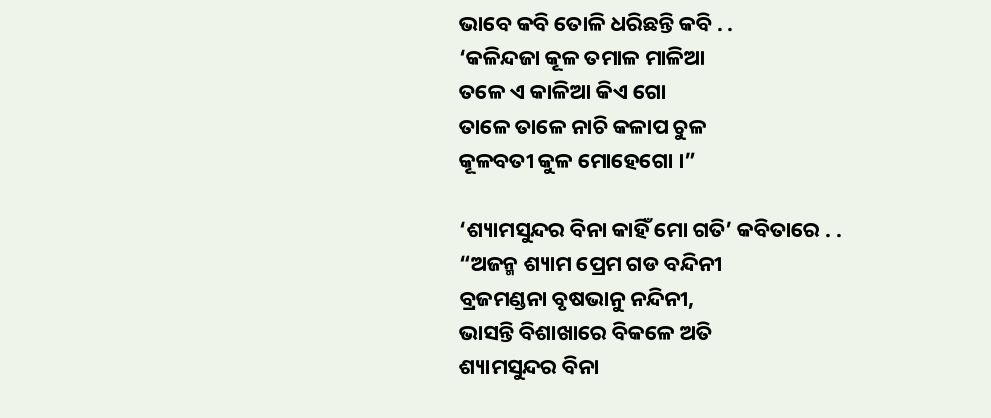ଭାବେ କବି ତୋଳି ଧରିଛନ୍ତି କବି . .
‘କଳିନ୍ଦଜା କୂଳ ତମାଳ ମାଳିଆ
ତଳେ ଏ କାଳିଆ କିଏ ଗୋ
ତାଳେ ତାଳେ ନାଚି କଳାପ ଚୁଳ
କୂଳବତୀ କୁଳ ମୋହେଗୋ ।”

‘ଶ୍ୟାମସୁନ୍ଦର ବିନା କାହିଁ ମୋ ଗତି’ କବିତାରେ . .
“ଅଜନ୍ମ ଶ୍ୟାମ ପ୍ରେମ ଗଡ ବନ୍ଦିନୀ
ବ୍ରଜମଣ୍ଡନା ବୃଷଭାନୁ ନନ୍ଦିନୀ,
ଭାସନ୍ତି ବିଶାଖାରେ ବିକଳେ ଅତି
ଶ୍ୟାମସୁନ୍ଦର ବିନା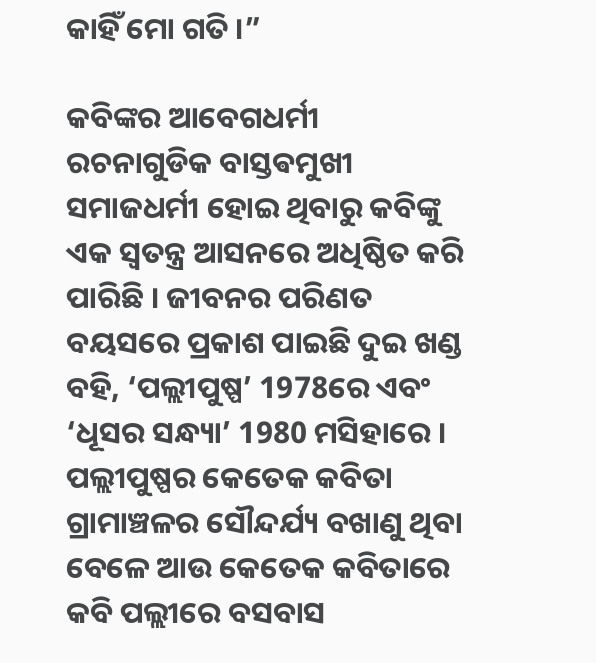କାହିଁ ମୋ ଗତି ।”

କବିଙ୍କର ଆବେଗଧର୍ମୀ ରଚନାଗୁଡିକ ବାସ୍ତଵମୁଖୀ ସମାଜଧର୍ମୀ ହୋଇ ଥିବାରୁ କବିଙ୍କୁ ଏକ ସ୍ଵତନ୍ତ୍ର ଆସନରେ ଅଧିଷ୍ଠିତ କରି ପାରିଛି । ଜୀବନର ପରିଣତ ବୟସରେ ପ୍ରକାଶ ପାଇଛି ଦୁଇ ଖଣ୍ଡ ବହି, ‘ପଲ୍ଲୀପୁଷ୍ପ’ 1978ରେ ଏବଂ ‘ଧୂସର ସନ୍ଧ୍ୟା’ 1980 ମସିହାରେ । ପଲ୍ଲୀପୁଷ୍ପର କେତେକ କବିତା ଗ୍ରାମାଞ୍ଚଳର ସୌନ୍ଦର୍ଯ୍ୟ ବଖାଣୁ ଥିବା ବେଳେ ଆଉ କେତେକ କବିତାରେ କବି ପଲ୍ଲୀରେ ବସବାସ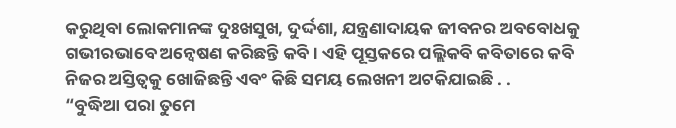କରୁଥିବା ଲୋକମାନଙ୍କ ଦୁଃଖସୁଖ, ଦୁର୍ଦ୍ଦଶା, ଯନ୍ତ୍ରଣାଦାୟକ ଜୀବନର ଅବବୋଧକୁ ଗଭୀରଭାବେ ଅନ୍ୱେଷଣ କରିଛନ୍ତି କବି । ଏହି ପୂସ୍ତକରେ ପଲ୍ଲିକବି କବିତାରେ କବି ନିଜର ଅସ୍ତିତ୍ବକୁ ଖୋଜିଛନ୍ତି ଏବଂ କିଛି ସମୟ ଲେଖନୀ ଅଟକିଯାଇଛି . .
“ବୁଦ୍ଧିଆ ପରା ତୁମେ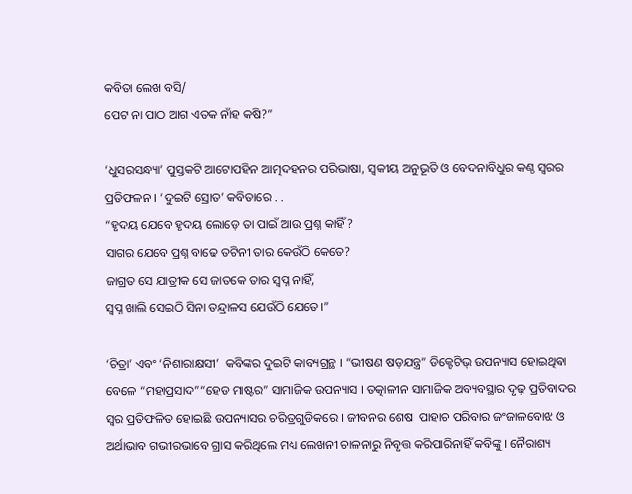କବିତା ଲେଖ ବସି/
ପେଟ ନା ପାଠ ଆଗ ଏତକ ନାଁହ କଷି?”

‘ଧୁସରସନ୍ଧ୍ୟା’ ପୁସ୍ତକଟି ଆଟୋପହିନ ଆତ୍ମଦହନର ପରିଭାଷା, ସ୍ଵକୀୟ ଅନୁଭୂତି ଓ ବେଦନାବିଧୁର କଣ୍ଠ ସ୍ଵରର ପ୍ରତିଫଳନ । ‘ଦୁଇଟି ସ୍ରୋତ’ କବିତାରେ . .
“ହୃଦୟ ଯେବେ ହୃଦୟ ଲୋଡ଼େ ତା ପାଇଁ ଆଉ ପ୍ରଶ୍ନ କାହିଁ?
ସାଗର ଯେବେ ପ୍ରଶ୍ନ ବାଢେ ତଟିନୀ ତାର କେଉଁଠି କେତେ?
ଜାଗ୍ରତ ସେ ଯାତ୍ରୀକ ସେ ଜାତକେ ତାର ସ୍ୱପ୍ନ ନାହିଁ,
ସ୍ୱପ୍ନ ଖାଲି ସେଇଠି ସିନା ତନ୍ଦ୍ରାଳସ ଯେଉଁଠି ଯେତେ।”

‘ଚିତ୍ରା’ ଏବଂ ‘ନିଶାରାକ୍ଷସୀ’  କବିଙ୍କର ଦୁଇଟି କାବ୍ୟଗ୍ରନ୍ଥ । “ଭୀଷଣ ଷଡ଼ଯନ୍ତ୍ର” ଡିକ୍ଟେଟିଭ୍ ଉପନ୍ୟାସ ହୋଇଥିଵା ବେଳେ “ମହାପ୍ରସାଦ”“ହେଡ ମାଷ୍ଟର” ସାମାଜିକ ଉପନ୍ୟାସ । ତତ୍କାଳୀନ ସାମାଜିକ ଅବ୍ୟବସ୍ଥାର ଦୃଢ଼ ପ୍ରତିବାଦର ସ୍ବର ପ୍ରତିଫଳିତ ହୋଇଛି ଉପନ୍ୟାସର ଚରିତ୍ରଗୁଡିକରେ । ଜୀବନର ଶେଷ  ପାହାଚ ପରିବାର ଜଂଜାଳବୋଝ ଓ ଅର୍ଥାଭାବ ଗଭୀରଭାବେ ଗ୍ରାସ କରିଥିଲେ ମଧ୍ୟ ଲେଖନୀ ଚାଳନାରୁ ନିବୃତ୍ତ କରିପାରିନାହିଁ କବିଙ୍କୁ । ନୈରାଶ୍ୟ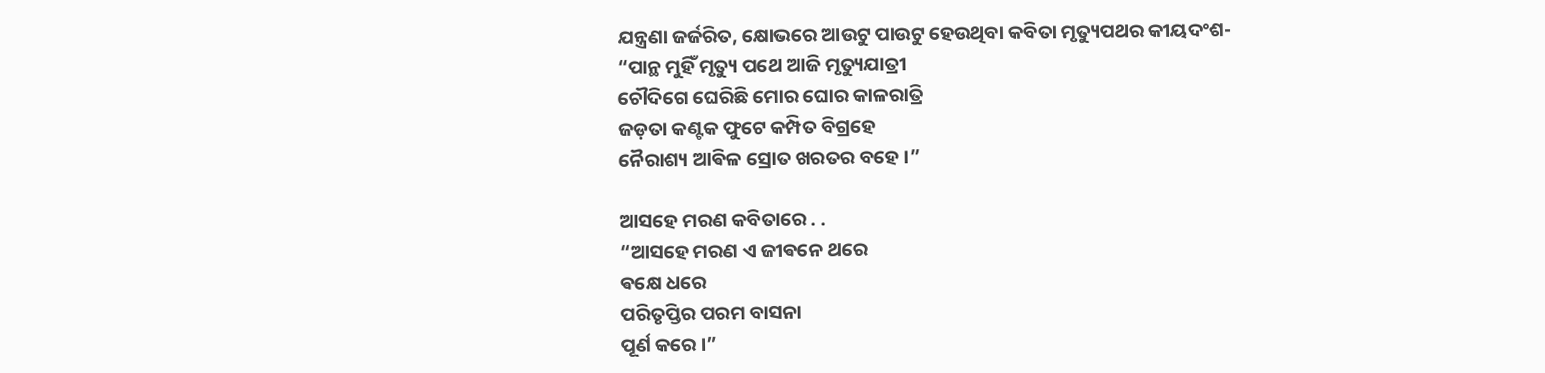ଯନ୍ତ୍ରଣା ଜର୍ଜରିତ, କ୍ଷୋଭରେ ଆଉଟୁ ପାଉଟୁ ହେଉଥିବା କବିତା ମୃତ୍ୟୁପଥର କୀୟଦଂଶ-
“ପାନ୍ଥ ମୁହିଁ ମୃତ୍ୟୁ ପଥେ ଆଜି ମୃତ୍ୟୁଯାତ୍ରୀ
ଚୌଦିଗେ ଘେରିଛି ମୋର ଘୋର କାଳରାତ୍ରି
ଜଡ଼ତା କଣ୍ଟକ ଫୁଟେ କମ୍ପିତ ବିଗ୍ରହେ
ନୈରାଶ୍ୟ ଆଵିଳ ସ୍ରୋତ ଖରତର ବହେ ।”

ଆସହେ ମରଣ କବିତାରେ . .
“ଆସହେ ମରଣ ଏ ଜୀଵନେ ଥରେ
ଵକ୍ଷେ ଧରେ
ପରିତୃପ୍ତିର ପରମ ବାସନା
ପୂର୍ଣ କରେ ।”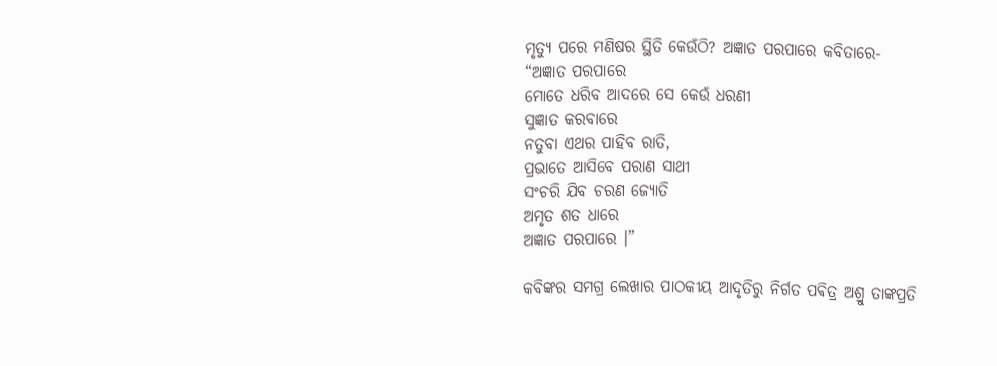ମୃତ୍ୟୁ ପରେ ମଣିଷର ସ୍ଥିତି କେଉଁଠି? ଅଜ୍ଞାତ ପରପାରେ କବିତାରେ-
“ଅଜ୍ଞାତ ପରପାରେ
ମୋତେ ଧରିବ ଆଦରେ ସେ କେଉଁ ଧରଣୀ
ସୁଜ୍ଞାତ କରବାରେ
ନତୁବା ଏଥର ପାହିବ ରାତି,
ପ୍ରଭାତେ ଆସିବେ ପରାଣ ସାଥୀ
ସଂଚରି ଯିବ ଚରଣ ଜ୍ୟୋତି
ଅମୃତ ଶତ ଧାରେ
ଅଜ୍ଞାତ ପରପାରେ ।”

କବିଙ୍କର ସମଗ୍ର ଲେଖାର ପାଠକୀୟ ଆଦୃତିରୁ ନିର୍ଗତ ପଵିତ୍ର ଅଶ୍ରୁ ତାଙ୍କପ୍ରତି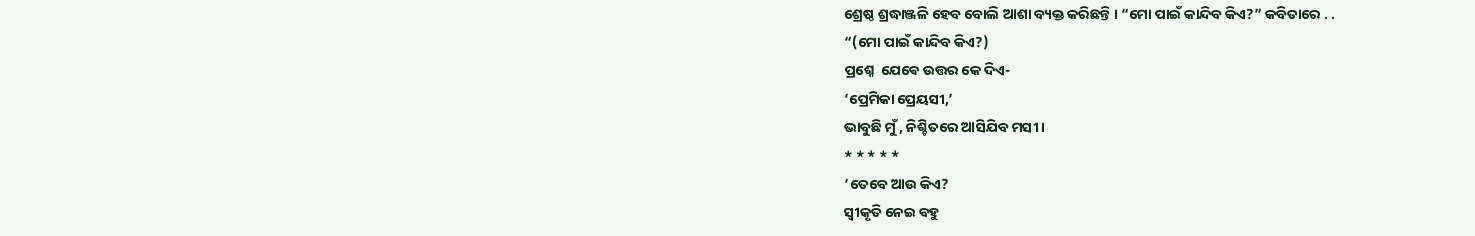ଶ୍ରେଷ୍ଠ ଶ୍ରଦ୍ଧାଞ୍ଜଳି ହେବ ବୋଲି ଆଶା ବ୍ୟକ୍ତ କରିଛନ୍ତି । “ମୋ ପାଇଁ କାନ୍ଦିବ କିଏ?” କବିତାରେ . .
“(ମୋ ପାଇଁ କାନ୍ଦିବ କିଏ?)
ପ୍ରଶ୍ନେ  ଯେଵେ ଉତ୍ତର କେ ଦିଏ-
‘ପ୍ରେମିକା ପ୍ରେୟସୀ,’
ଭାବୁଛି ମୁଁ , ନିଶ୍ଚିତରେ ଆସିଯିବ ମସୀ ।
* * * * *
‘ତେବେ ଆଉ କିଏ?
ସ୍ଵୀକୃତି ନେଇ ବହୁ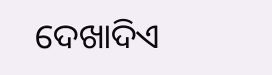ଦେଖାଦିଏ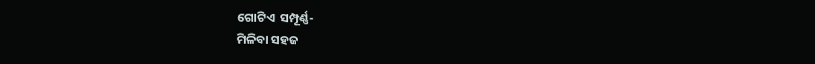ଗୋଟିଏ  ସମ୍ପୂର୍ଣ୍ଣ-
ମିଳିବା ସହଜ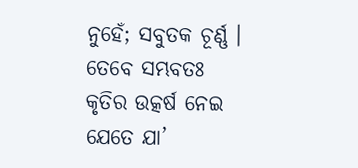ନୁହେଁ; ସବୁତକ ଚୂର୍ଣ୍ଣ ।
ତେବେ ସମ୍ଭବତଃ
କୃତିର ଉତ୍କର୍ଷ ନେଇ ଯେତେ ଯା’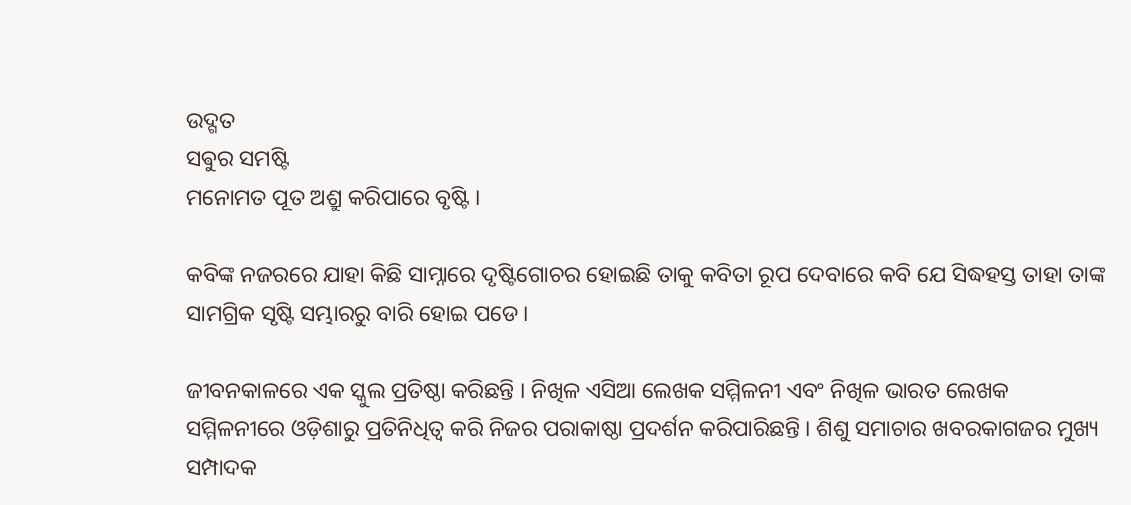ଉଦ୍ଗତ
ସଵୁର ସମଷ୍ଟି
ମନୋମତ ପୂତ ଅଶ୍ରୁ କରିପାରେ ବୃଷ୍ଟି ।

କବିଙ୍କ ନଜରରେ ଯାହା କିଛି ସାମ୍ନାରେ ଦୃଷ୍ଟିଗୋଚର ହୋଇଛି ତାକୁ କବିତା ରୂପ ଦେବାରେ କବି ଯେ ସିଦ୍ଧହସ୍ତ ତାହା ତାଙ୍କ ସାମଗ୍ରିକ ସୃଷ୍ଟି ସମ୍ଭାରରୁ ବାରି ହୋଇ ପଡେ ।

ଜୀବନକାଳରେ ଏକ ସ୍କୁଲ ପ୍ରତିଷ୍ଠା କରିଛନ୍ତି । ନିଖିଳ ଏସିଆ ଲେଖକ ସମ୍ମିଳନୀ ଏବଂ ନିଖିଳ ଭାରତ ଲେଖକ ସମ୍ମିଳନୀରେ ଓଡ଼ିଶାରୁ ପ୍ରତିନିଧିତ୍ୱ କରି ନିଜର ପରାକାଷ୍ଠା ପ୍ରଦର୍ଶନ କରିପାରିଛନ୍ତି । ଶିଶୁ ସମାଚାର ଖବରକାଗଜର ମୁଖ୍ୟ ସମ୍ପାଦକ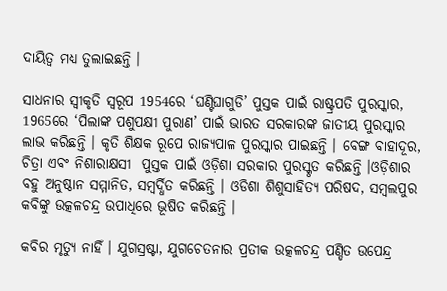ଦାୟିତ୍ବ ମଧ୍ୟ ତୁଲାଇଛନ୍ତି ।

ସାଧନାର ସ୍ୱୀକୃତି ସ୍ବରୂପ 1954ରେ ‘ଘଣ୍ଟିଘାଗୁଡି’ ପୁସ୍ତକ ପାଇଁ ରାଷ୍ଟ୍ରପତି ପୁରସ୍କାର, 1965ରେ ‘ପିଲାଙ୍କ ପଶୁପକ୍ଷୀ ପୁରାଣ’ ପାଇଁ ଭାରତ ସରକାରଙ୍କ ଜାତୀୟ ପୁରସ୍କାର ଲାଭ କରିଛନ୍ତି । କୃତି ଶିକ୍ଷକ ରୂପେ ରାଜ୍ୟପାଳ ପୁରସ୍କାର ପାଇଛନ୍ତି । ବେଙ୍ଗ ବାହାଦୂର, ଚିତ୍ରା ଏବଂ ନିଶାରାକ୍ଷସୀ  ପୁସ୍ତକ ପାଇଁ ଓଡ଼ିଶା ସରକାର ପୁରସ୍କୃତ କରିଛନ୍ତି ।ଓଡ଼ିଶାର ବହୁ ଅନୁଷ୍ଠାନ ସମ୍ମାନିତ, ସମ୍ବର୍ଦ୍ଧିତ କରିଛନ୍ତି । ଓଡିଶା ଶିଶୁସାହିତ୍ୟ ପରିଷଦ, ସମ୍ବଲପୁର କବିଙ୍କୁ ଉତ୍କଳଚନ୍ଦ୍ର ଉପାଧିରେ ଭୂଷିତ କରିଛନ୍ତି ।

କବିର ମୃତ୍ୟୁ ନାହିଁ । ଯୁଗସ୍ରଷ୍ଟା, ଯୁଗଚେତନାର ପ୍ରତୀକ ଉତ୍କଳଚନ୍ଦ୍ର ପଣ୍ଡିତ ଉପେନ୍ଦ୍ର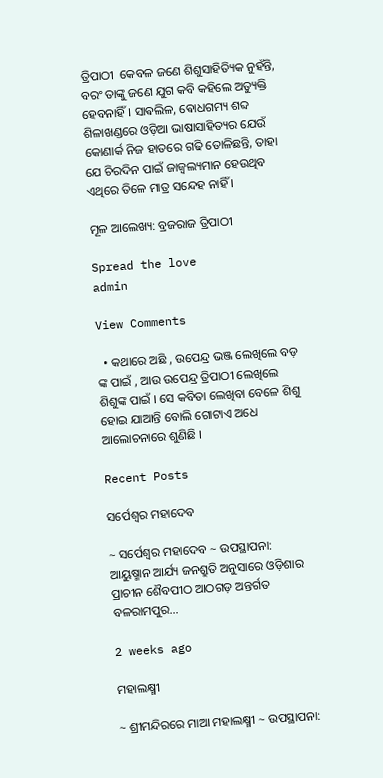ତ୍ରିପାଠୀ  କେବଳ ଜଣେ ଶିଶୁସାହିତ୍ୟିକ ନୁହଁନ୍ତି, ବରଂ ତାଙ୍କୁ ଜଣେ ଯୁଗ କବି କହିଲେ ଅତ୍ୟୁକ୍ତି ହେବନାହିଁ । ସାଵଲିଳ, ଵୋଧଗମ୍ୟ ଶବ୍ଦ ଶିଳାଖଣ୍ଡରେ ଓଡ଼ିଆ ଭାଷାସାହିତ୍ୟର ଯେଉଁ କୋଣାର୍କ ନିଜ ହାତରେ ଗଢି ତୋଳିଛନ୍ତି, ତାହା ଯେ ଚିରଦିନ ପାଇଁ ଜାଜ୍ବଲ୍ୟମାନ ହେଉଥିବ ଏଥିରେ ତିଳେ ମାତ୍ର ସନ୍ଦେହ ନାହିଁ ।

ମୂଳ ଆଲେଖ୍ୟ: ବ୍ରଜରାଜ ତ୍ରିପାଠୀ

Spread the love
admin

View Comments

  • କଥାରେ ଅଛି , ଉପେନ୍ଦ୍ର ଭଞ୍ଜ ଲେଖିଲେ ବଡ଼ ଙ୍କ ପାଇଁ , ଆଉ ଉପେନ୍ଦ୍ର ତ୍ରିପାଠୀ ଲେଖିଲେ ଶିଶୁଙ୍କ ପାଇଁ । ସେ କବିତା ଲେଖିବା ବେଳେ ଶିଶୁ ହୋଇ ଯାଆନ୍ତି ବୋଲି ଗୋଟାଏ ଅଧେ ଆଲୋଚନାରେ ଶୁଣିଛି ।

Recent Posts

ସର୍ପେଶ୍ୱର ମହାଦେବ

~ ସର୍ପେଶ୍ୱର ମହାଦେବ ~ ଉପସ୍ଥାପନା: ଆୟୁଷ୍ମାନ ଆର୍ଯ୍ୟ ଜନଶ୍ରୁତି ଅନୁସାରେ ଓଡ଼ିଶାର ପ୍ରାଚୀନ ଶୈବପୀଠ ଆଠଗଡ଼ ଅନ୍ତର୍ଗତ ବଳରାମପୁର…

2 weeks ago

ମହାଲକ୍ଷ୍ମୀ

~ ଶ୍ରୀମନ୍ଦିରରେ ମାଆ ମହାଲକ୍ଷ୍ମୀ ~ ଉପସ୍ଥାପନା: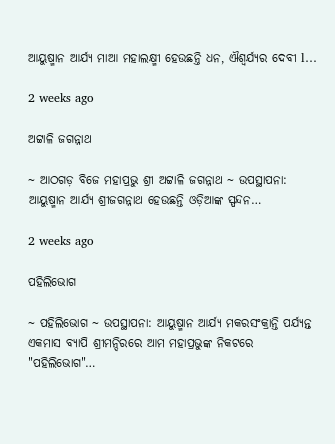ଆୟୁଷ୍ମାନ ଆର୍ଯ୍ୟ ମାଆ ମହାଲକ୍ଷ୍ମୀ ହେଉଛନ୍ତି ଧନ, ଐଶ୍ୱର୍ଯ୍ୟର ଦେବୀ l…

2 weeks ago

ଅଟ୍ଟାଳି ଜଗନ୍ନାଥ

~ ଆଠଗଡ଼ ବିଜେ ମହାପ୍ରଭୁ ଶ୍ରୀ ଅଟ୍ଟାଳି ଜଗନ୍ନାଥ ~ ଉପସ୍ଥାପନା: ଆୟୁଷ୍ମାନ ଆର୍ଯ୍ୟ ଶ୍ରୀଜଗନ୍ନାଥ ହେଉଛନ୍ତି ଓଡ଼ିଆଙ୍କ ସ୍ପନ୍ଦନ…

2 weeks ago

ପହିଲିଭୋଗ

~ ପହିଲିଭୋଗ ~ ଉପସ୍ଥାପନା: ଆୟୁଷ୍ମାନ ଆର୍ଯ୍ୟ ମକରସଂକ୍ରାନ୍ତି ପର୍ଯ୍ୟନ୍ତ ଏକମାସ ବ୍ୟାପି ଶ୍ରୀମନ୍ଦିରରେ ଆମ ମହାପ୍ରଭୁଙ୍କ ନିକଟରେ "ପହିଲିଭୋଗ"…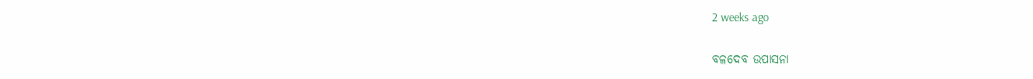2 weeks ago

ବଳଦେବ ଉପାସନା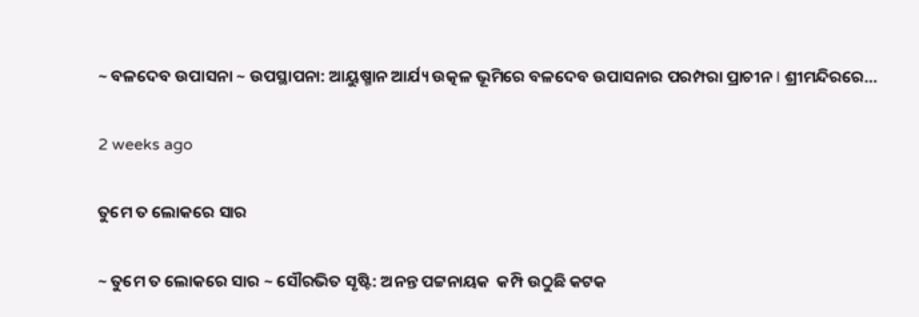~ ବଳଦେବ ଉପାସନା ~ ଉପସ୍ଥାପନା: ଆୟୁଷ୍ମାନ ଆର୍ଯ୍ୟ ଉତ୍କଳ ଭୂମିରେ ବଳଦେବ ଉପାସନାର ପରମ୍ପରା ପ୍ରାଚୀନ l ଶ୍ରୀମନ୍ଦିରରେ…

2 weeks ago

ତୁମେ ତ ଲୋକରେ ସାର

~ ତୁମେ ତ ଲୋକରେ ସାର ~ ସୌରଭିତ ସୃଷ୍ଟି: ଅନନ୍ତ ପଟ୍ଟନାୟକ  କମ୍ପି ଉଠୁଛି କଟକ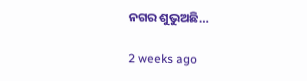ନଗର ଶୁଭୁଅଛି…

2 weeks ago